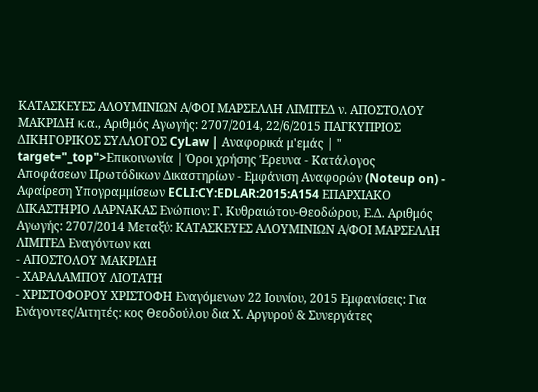ΚΑΤΑΣΚΕΥΕΣ ΑΛΟΥΜΙΝΙΩΝ Α/ΦΟΙ ΜΑΡΣΕΛΛΗ ΛΙΜΙΤΕΔ ν. ΑΠΟΣΤΟΛΟΥ ΜΑΚΡΙΔΗ κ.α., Αριθμός Αγωγής: 2707/2014, 22/6/2015 ΠΑΓΚΥΠΡΙΟΣ ΔΙΚΗΓΟΡΙΚΟΣ ΣΥΛΛΟΓΟΣ CyLaw | Αναφορικά μ'εμάς | " target="_top">Επικοινωνία | Όροι χρήσης Έρευνα - Κατάλογος Αποφάσεων Πρωτόδικων Δικαστηρίων - Εμφάνιση Αναφορών (Noteup on) - Αφαίρεση Υπογραμμίσεων ECLI:CY:EDLAR:2015:A154 ΕΠΑΡΧΙΑΚΟ ΔΙΚΑΣΤΗΡΙΟ ΛΑΡΝΑΚΑΣ Ενώπιον: Γ. Κυθραιώτου-Θεοδώρου, Ε.Δ. Αριθμός Αγωγής: 2707/2014 Μεταξύ: ΚΑΤΑΣΚΕΥΕΣ ΑΛΟΥΜΙΝΙΩΝ Α/ΦΟΙ ΜΑΡΣΕΛΛΗ ΛΙΜΙΤΕΔ Εναγόντων και
- ΑΠΟΣΤΟΛΟΥ ΜΑΚΡΙΔΗ
- ΧΑΡΑΛΑΜΠΟΥ ΛΙΟΤΑΤΗ
- ΧΡΙΣΤΟΦΟΡΟΥ ΧΡΙΣΤΟΦΗ Εναγόμενων 22 Ιουνίου, 2015 Εμφανίσεις: Για Ενάγοντες/Αιτητές: κος Θεοδούλου δια Χ. Αργυρού & Συνεργάτες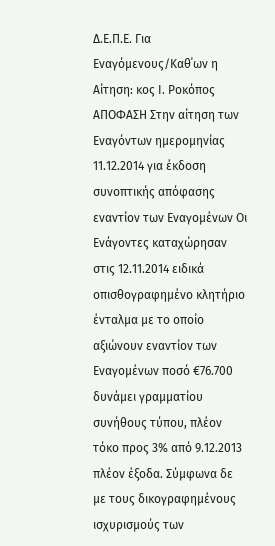Δ.Ε.Π.Ε. Για Εναγόμενους/Καθ΄ων η Αίτηση: κος Ι. Ροκόπος ΑΠΟΦΑΣΗ Στην αίτηση των Εναγόντων ημερομηνίας 11.12.2014 για έκδοση συνοπτικής απόφασης εναντίον των Εναγομένων Οι Ενάγοντες καταχώρησαν στις 12.11.2014 ειδικά οπισθογραφημένο κλητήριο ένταλμα με το οποίο αξιώνουν εναντίον των Εναγομένων ποσό €76.700 δυνάμει γραμματίου συνήθους τύπου, πλέον τόκο προς 3% από 9.12.2013 πλέον έξοδα. Σύμφωνα δε με τους δικογραφημένους ισχυρισμούς των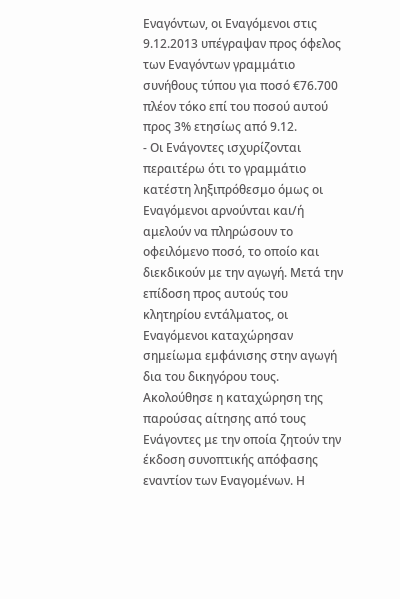Εναγόντων, οι Εναγόμενοι στις 9.12.2013 υπέγραψαν προς όφελος των Εναγόντων γραμμάτιο συνήθους τύπου για ποσό €76.700 πλέον τόκο επί του ποσού αυτού προς 3% ετησίως από 9.12.
- Οι Ενάγοντες ισχυρίζονται περαιτέρω ότι το γραμμάτιο κατέστη ληξιπρόθεσμο όμως οι Εναγόμενοι αρνούνται και/ή αμελούν να πληρώσουν το οφειλόμενο ποσό, το οποίο και διεκδικούν με την αγωγή. Μετά την επίδοση προς αυτούς του κλητηρίου εντάλματος, οι Εναγόμενοι καταχώρησαν σημείωμα εμφάνισης στην αγωγή δια του δικηγόρου τους. Ακολούθησε η καταχώρηση της παρούσας αίτησης από τους Ενάγοντες με την οποία ζητούν την έκδοση συνοπτικής απόφασης εναντίον των Εναγομένων. Η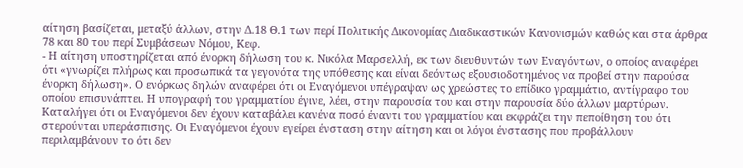αίτηση βασίζεται, μεταξύ άλλων, στην Δ.18 Θ.1 των περί Πολιτικής Δικονομίας Διαδικαστικών Κανονισμών καθώς και στα άρθρα 78 και 80 του περί Συμβάσεων Νόμου, Κεφ.
- Η αίτηση υποστηρίζεται από ένορκη δήλωση του κ. Νικόλα Μαρσελλή, εκ των διευθυντών των Εναγόντων, ο οποίος αναφέρει ότι «γνωρίζει πλήρως και προσωπικά τα γεγονότα της υπόθεσης και είναι δεόντως εξουσιοδοτημένος να προβεί στην παρούσα ένορκη δήλωση». Ο ενόρκως δηλών αναφέρει ότι οι Εναγόμενοι υπέγραψαν ως χρεώστες το επίδικο γραμμάτιο, αντίγραφο του οποίου επισυνάπτει. Η υπογραφή του γραμματίου έγινε, λέει, στην παρουσία του και στην παρουσία δύο άλλων μαρτύρων. Καταλήγει ότι οι Εναγόμενοι δεν έχουν καταβάλει κανένα ποσό έναντι του γραμματίου και εκφράζει την πεποίθηση του ότι στερούνται υπεράσπισης. Οι Εναγόμενοι έχουν εγείρει ένσταση στην αίτηση και οι λόγοι ένστασης που προβάλλουν περιλαμβάνουν το ότι δεν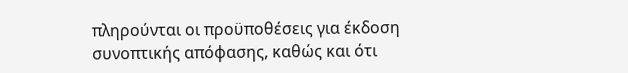πληρούνται οι προϋποθέσεις για έκδοση συνοπτικής απόφασης, καθώς και ότι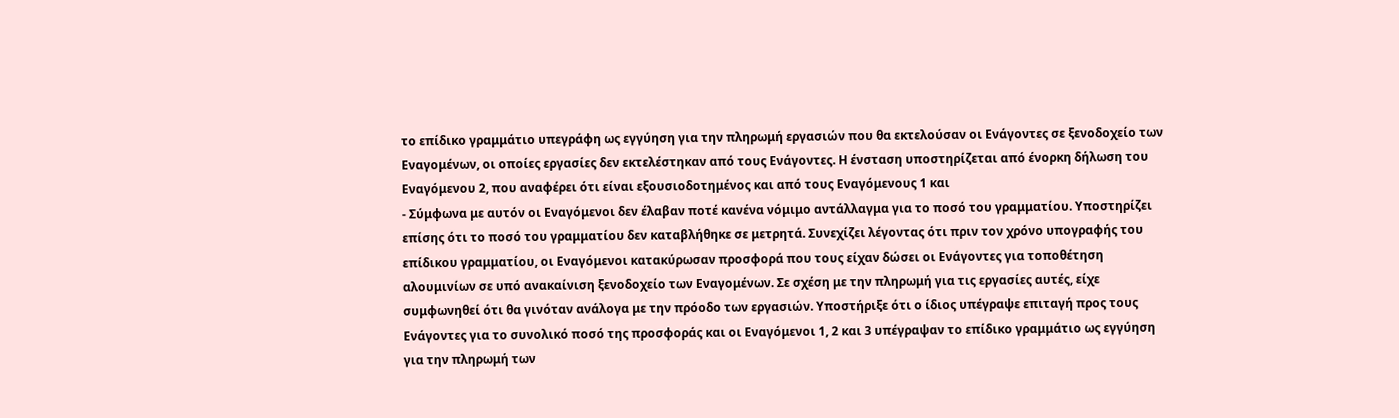το επίδικο γραμμάτιο υπεγράφη ως εγγύηση για την πληρωμή εργασιών που θα εκτελούσαν οι Ενάγοντες σε ξενοδοχείο των Εναγομένων, οι οποίες εργασίες δεν εκτελέστηκαν από τους Ενάγοντες. Η ένσταση υποστηρίζεται από ένορκη δήλωση του Εναγόμενου 2, που αναφέρει ότι είναι εξουσιοδοτημένος και από τους Εναγόμενους 1 και
- Σύμφωνα με αυτόν οι Εναγόμενοι δεν έλαβαν ποτέ κανένα νόμιμο αντάλλαγμα για το ποσό του γραμματίου. Υποστηρίζει επίσης ότι το ποσό του γραμματίου δεν καταβλήθηκε σε μετρητά. Συνεχίζει λέγοντας ότι πριν τον χρόνο υπογραφής του επίδικου γραμματίου, οι Εναγόμενοι κατακύρωσαν προσφορά που τους είχαν δώσει οι Ενάγοντες για τοποθέτηση αλουμινίων σε υπό ανακαίνιση ξενοδοχείο των Εναγομένων. Σε σχέση με την πληρωμή για τις εργασίες αυτές, είχε συμφωνηθεί ότι θα γινόταν ανάλογα με την πρόοδο των εργασιών. Υποστήριξε ότι ο ίδιος υπέγραψε επιταγή προς τους Ενάγοντες για το συνολικό ποσό της προσφοράς και οι Εναγόμενοι 1, 2 και 3 υπέγραψαν το επίδικο γραμμάτιο ως εγγύηση για την πληρωμή των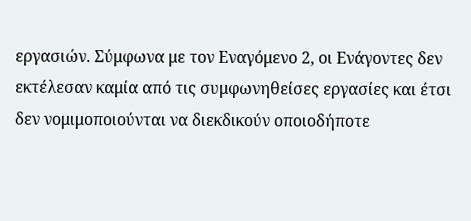εργασιών. Σύμφωνα με τον Εναγόμενο 2, οι Ενάγοντες δεν εκτέλεσαν καμία από τις συμφωνηθείσες εργασίες και έτσι δεν νομιμοποιούνται να διεκδικούν οποιοδήποτε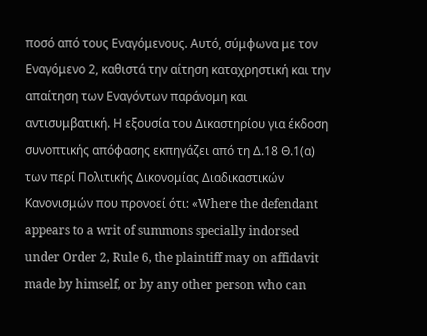ποσό από τους Εναγόμενους. Αυτό, σύμφωνα με τον Εναγόμενο 2, καθιστά την αίτηση καταχρηστική και την απαίτηση των Εναγόντων παράνομη και αντισυμβατική. Η εξουσία του Δικαστηρίου για έκδοση συνοπτικής απόφασης εκπηγάζει από τη Δ.18 Θ.1(α) των περί Πολιτικής Δικονομίας Διαδικαστικών Κανονισμών που προνοεί ότι: «Where the defendant appears to a writ of summons specially indorsed under Order 2, Rule 6, the plaintiff may on affidavit made by himself, or by any other person who can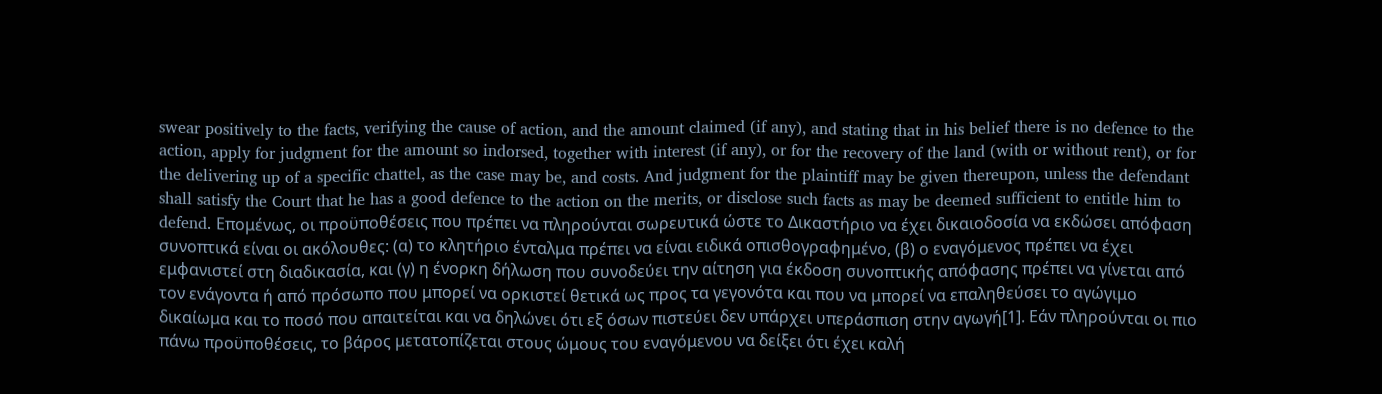swear positively to the facts, verifying the cause of action, and the amount claimed (if any), and stating that in his belief there is no defence to the action, apply for judgment for the amount so indorsed, together with interest (if any), or for the recovery of the land (with or without rent), or for the delivering up of a specific chattel, as the case may be, and costs. And judgment for the plaintiff may be given thereupon, unless the defendant shall satisfy the Court that he has a good defence to the action on the merits, or disclose such facts as may be deemed sufficient to entitle him to defend. Επομένως, οι προϋποθέσεις που πρέπει να πληρούνται σωρευτικά ώστε το Δικαστήριο να έχει δικαιοδοσία να εκδώσει απόφαση συνοπτικά είναι οι ακόλουθες: (α) το κλητήριο ένταλμα πρέπει να είναι ειδικά οπισθογραφημένο, (β) ο εναγόμενος πρέπει να έχει εμφανιστεί στη διαδικασία, και (γ) η ένορκη δήλωση που συνοδεύει την αίτηση για έκδοση συνοπτικής απόφασης πρέπει να γίνεται από τον ενάγοντα ή από πρόσωπο που μπορεί να ορκιστεί θετικά ως προς τα γεγονότα και που να μπορεί να επαληθεύσει το αγώγιμο δικαίωμα και το ποσό που απαιτείται και να δηλώνει ότι εξ όσων πιστεύει δεν υπάρχει υπεράσπιση στην αγωγή[1]. Εάν πληρούνται οι πιο πάνω προϋποθέσεις, το βάρος μετατοπίζεται στους ώμους του εναγόμενου να δείξει ότι έχει καλή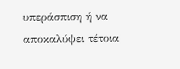υπεράσπιση ή να αποκαλύψει τέτοια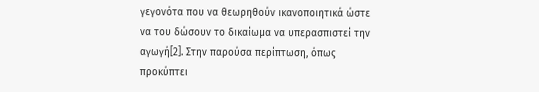γεγονότα που να θεωρηθούν ικανοποιητικά ώστε να του δώσουν το δικαίωμα να υπερασπιστεί την αγωγή[2]. Στην παρούσα περίπτωση, όπως προκύπτει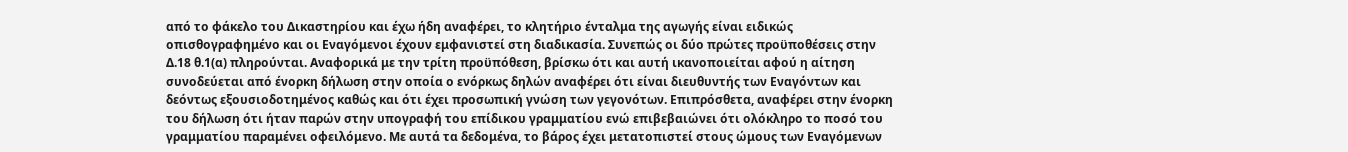από το φάκελο του Δικαστηρίου και έχω ήδη αναφέρει, το κλητήριο ένταλμα της αγωγής είναι ειδικώς οπισθογραφημένο και οι Εναγόμενοι έχουν εμφανιστεί στη διαδικασία. Συνεπώς οι δύο πρώτες προϋποθέσεις στην Δ.18 θ.1(α) πληρούνται. Αναφορικά με την τρίτη προϋπόθεση, βρίσκω ότι και αυτή ικανοποιείται αφού η αίτηση συνοδεύεται από ένορκη δήλωση στην οποία ο ενόρκως δηλών αναφέρει ότι είναι διευθυντής των Εναγόντων και δεόντως εξουσιοδοτημένος καθώς και ότι έχει προσωπική γνώση των γεγονότων. Επιπρόσθετα, αναφέρει στην ένορκη του δήλωση ότι ήταν παρών στην υπογραφή του επίδικου γραμματίου ενώ επιβεβαιώνει ότι ολόκληρο το ποσό του γραμματίου παραμένει οφειλόμενο. Με αυτά τα δεδομένα, το βάρος έχει μετατοπιστεί στους ώμους των Εναγόμενων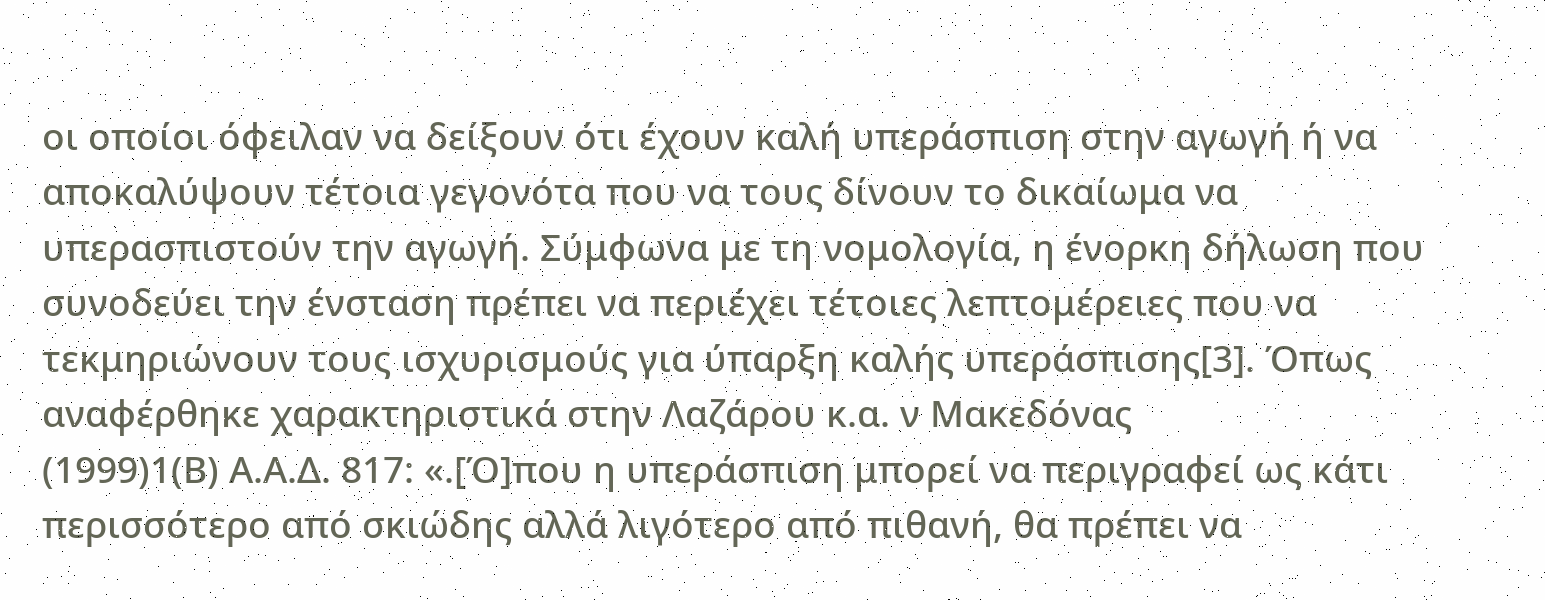οι οποίοι όφειλαν να δείξουν ότι έχουν καλή υπεράσπιση στην αγωγή ή να αποκαλύψουν τέτοια γεγονότα που να τους δίνουν το δικαίωμα να υπερασπιστούν την αγωγή. Σύμφωνα με τη νομολογία, η ένορκη δήλωση που συνοδεύει την ένσταση πρέπει να περιέχει τέτοιες λεπτομέρειες που να τεκμηριώνουν τους ισχυρισμούς για ύπαρξη καλής υπεράσπισης[3]. Όπως αναφέρθηκε χαρακτηριστικά στην Λαζάρου κ.α. ν Μακεδόνας
(1999)1(Β) Α.Α.Δ. 817: «.[Ό]που η υπεράσπιση μπορεί να περιγραφεί ως κάτι περισσότερο από σκιώδης αλλά λιγότερο από πιθανή, θα πρέπει να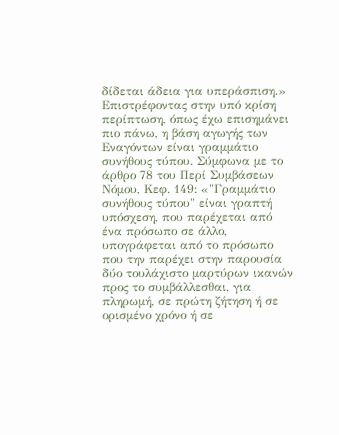δίδεται άδεια για υπεράσπιση.» Επιστρέφοντας στην υπό κρίση περίπτωση, όπως έχω επισημάνει πιο πάνω, η βάση αγωγής των Εναγόντων είναι γραμμάτιο συνήθους τύπου. Σύμφωνα με το άρθρο 78 του Περί Συμβάσεων Νόμου, Κεφ. 149: «"Γραμμάτιο συνήθους τύπου" είναι γραπτή υπόσχεση, που παρέχεται από ένα πρόσωπο σε άλλο, υπογράφεται από το πρόσωπο που την παρέχει στην παρουσία δύο τουλάχιστο μαρτύρων ικανών προς το συμβάλλεσθαι, για πληρωμή, σε πρώτη ζήτηση ή σε ορισμένο χρόνο ή σε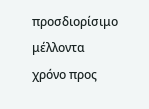προσδιορίσιμο μέλλοντα χρόνο προς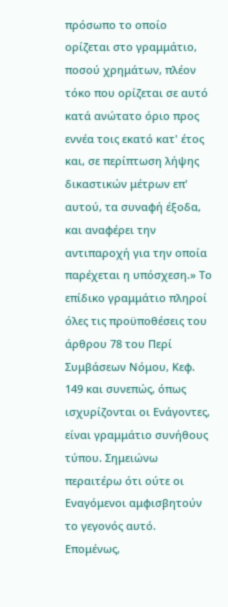πρόσωπο το οποίο ορίζεται στο γραμμάτιο, ποσού χρημάτων, πλέον τόκο που ορίζεται σε αυτό κατά ανώτατο όριο προς εννέα τοις εκατό κατ' έτος και, σε περίπτωση λήψης δικαστικών μέτρων επ' αυτού, τα συναφή έξοδα, και αναφέρει την αντιπαροχή για την οποία παρέχεται η υπόσχεση.» Το επίδικο γραμμάτιο πληροί όλες τις προϋποθέσεις του άρθρου 78 του Περί Συμβάσεων Νόμου, Κεφ. 149 και συνεπώς, όπως ισχυρίζονται οι Ενάγοντες, είναι γραμμάτιο συνήθους τύπου. Σημειώνω περαιτέρω ότι ούτε οι Εναγόμενοι αμφισβητούν το γεγονός αυτό. Επομένως,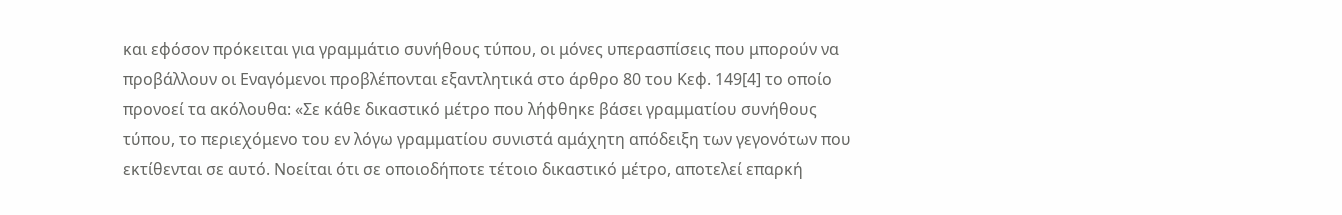και εφόσον πρόκειται για γραμμάτιο συνήθους τύπου, οι μόνες υπερασπίσεις που μπορούν να προβάλλουν οι Εναγόμενοι προβλέπονται εξαντλητικά στο άρθρο 80 του Κεφ. 149[4] το οποίο προνοεί τα ακόλουθα: «Σε κάθε δικαστικό μέτρο που λήφθηκε βάσει γραμματίου συνήθους τύπου, το περιεχόμενο του εν λόγω γραμματίου συνιστά αμάχητη απόδειξη των γεγονότων που εκτίθενται σε αυτό. Νοείται ότι σε οποιοδήποτε τέτοιο δικαστικό μέτρο, αποτελεί επαρκή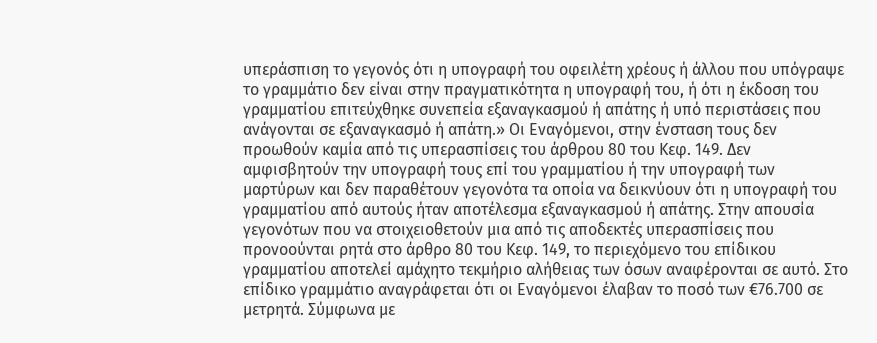υπεράσπιση το γεγονός ότι η υπογραφή του οφειλέτη χρέους ή άλλου που υπόγραψε το γραμμάτιο δεν είναι στην πραγματικότητα η υπογραφή του, ή ότι η έκδοση του γραμματίου επιτεύχθηκε συνεπεία εξαναγκασμού ή απάτης ή υπό περιστάσεις που ανάγονται σε εξαναγκασμό ή απάτη.» Οι Εναγόμενοι, στην ένσταση τους δεν προωθούν καμία από τις υπερασπίσεις του άρθρου 80 του Κεφ. 149. Δεν αμφισβητούν την υπογραφή τους επί του γραμματίου ή την υπογραφή των μαρτύρων και δεν παραθέτουν γεγονότα τα οποία να δεικνύουν ότι η υπογραφή του γραμματίου από αυτούς ήταν αποτέλεσμα εξαναγκασμού ή απάτης. Στην απουσία γεγονότων που να στοιχειοθετούν μια από τις αποδεκτές υπερασπίσεις που προνοούνται ρητά στο άρθρο 80 του Κεφ. 149, το περιεχόμενο του επίδικου γραμματίου αποτελεί αμάχητο τεκμήριο αλήθειας των όσων αναφέρονται σε αυτό. Στο επίδικο γραμμάτιο αναγράφεται ότι οι Εναγόμενοι έλαβαν το ποσό των €76.700 σε μετρητά. Σύμφωνα με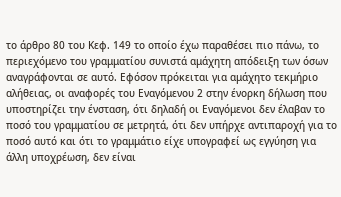το άρθρο 80 του Κεφ. 149 το οποίο έχω παραθέσει πιο πάνω, το περιεχόμενο του γραμματίου συνιστά αμάχητη απόδειξη των όσων αναγράφονται σε αυτό. Εφόσον πρόκειται για αμάχητο τεκμήριο αλήθειας, οι αναφορές του Εναγόμενου 2 στην ένορκη δήλωση που υποστηρίζει την ένσταση, ότι δηλαδή οι Εναγόμενοι δεν έλαβαν το ποσό του γραμματίου σε μετρητά, ότι δεν υπήρχε αντιπαροχή για το ποσό αυτό και ότι το γραμμάτιο είχε υπογραφεί ως εγγύηση για άλλη υποχρέωση, δεν είναι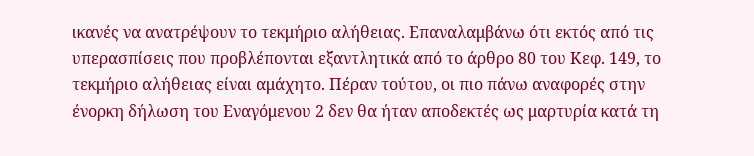ικανές να ανατρέψουν το τεκμήριο αλήθειας. Επαναλαμβάνω ότι εκτός από τις υπερασπίσεις που προβλέπονται εξαντλητικά από το άρθρο 80 του Κεφ. 149, το τεκμήριο αλήθειας είναι αμάχητο. Πέραν τούτου, οι πιο πάνω αναφορές στην ένορκη δήλωση του Εναγόμενου 2 δεν θα ήταν αποδεκτές ως μαρτυρία κατά τη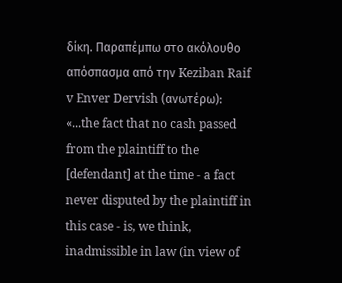δίκη. Παραπέμπω στο ακόλουθο απόσπασμα από την Keziban Raif v Enver Dervish (ανωτέρω): «...the fact that no cash passed from the plaintiff to the [defendant] at the time - a fact never disputed by the plaintiff in this case - is, we think, inadmissible in law (in view of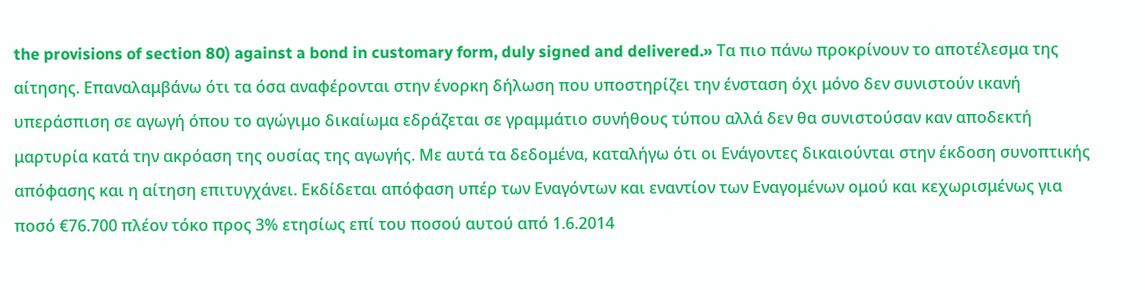the provisions of section 80) against a bond in customary form, duly signed and delivered.» Τα πιο πάνω προκρίνουν το αποτέλεσμα της αίτησης. Επαναλαμβάνω ότι τα όσα αναφέρονται στην ένορκη δήλωση που υποστηρίζει την ένσταση όχι μόνο δεν συνιστούν ικανή υπεράσπιση σε αγωγή όπου το αγώγιμο δικαίωμα εδράζεται σε γραμμάτιο συνήθους τύπου αλλά δεν θα συνιστούσαν καν αποδεκτή μαρτυρία κατά την ακρόαση της ουσίας της αγωγής. Με αυτά τα δεδομένα, καταλήγω ότι οι Ενάγοντες δικαιούνται στην έκδοση συνοπτικής απόφασης και η αίτηση επιτυγχάνει. Εκδίδεται απόφαση υπέρ των Εναγόντων και εναντίον των Εναγομένων ομού και κεχωρισμένως για ποσό €76.700 πλέον τόκο προς 3% ετησίως επί του ποσού αυτού από 1.6.2014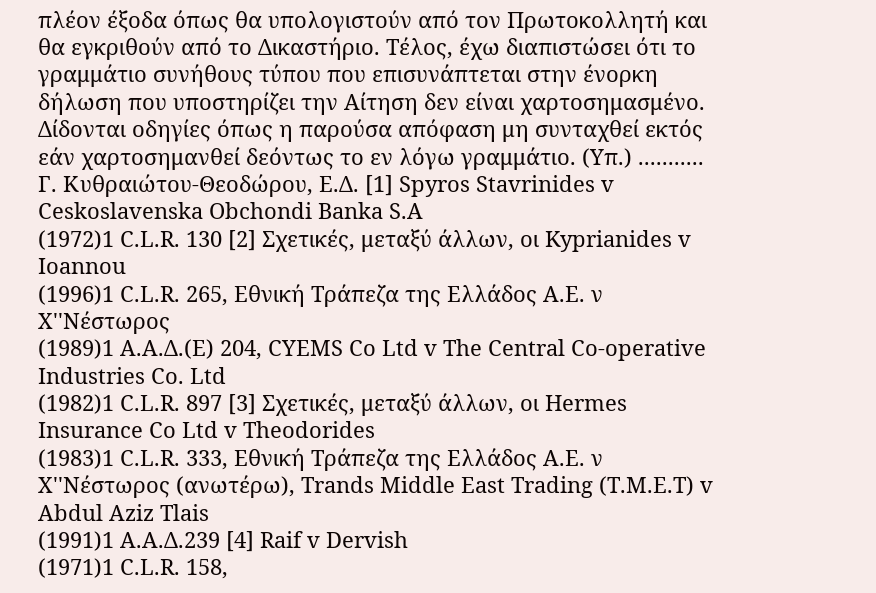πλέον έξοδα όπως θα υπολογιστούν από τον Πρωτοκολλητή και θα εγκριθούν από το Δικαστήριο. Τέλος, έχω διαπιστώσει ότι το γραμμάτιο συνήθους τύπου που επισυνάπτεται στην ένορκη δήλωση που υποστηρίζει την Αίτηση δεν είναι χαρτοσημασμένο. Δίδονται οδηγίες όπως η παρούσα απόφαση μη συνταχθεί εκτός εάν χαρτοσημανθεί δεόντως το εν λόγω γραμμάτιο. (Υπ.) ........... Γ. Κυθραιώτου-Θεοδώρου, Ε.Δ. [1] Spyros Stavrinides v Ceskoslavenska Obchondi Banka S.A
(1972)1 C.L.R. 130 [2] Σχετικές, μεταξύ άλλων, οι Kyprianides v Ioannou
(1996)1 C.L.R. 265, Εθνική Τράπεζα της Ελλάδος Α.Ε. ν Χ''Νέστωρος
(1989)1 Α.Α.Δ.(Ε) 204, CYEMS Co Ltd v The Central Co-operative Industries Co. Ltd
(1982)1 C.L.R. 897 [3] Σχετικές, μεταξύ άλλων, οι Hermes Insurance Co Ltd v Theodorides
(1983)1 C.L.R. 333, Εθνική Τράπεζα της Ελλάδος Α.Ε. ν Χ''Νέστωρος (ανωτέρω), Trands Middle East Trading (T.M.E.T) v Abdul Aziz Tlais
(1991)1 Α.Α.Δ.239 [4] Raif v Dervish
(1971)1 C.L.R. 158,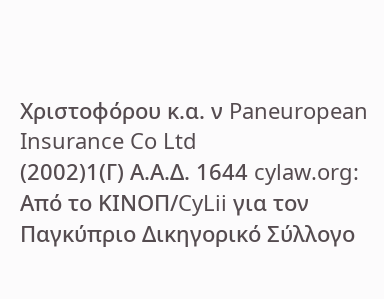Χριστοφόρου κ.α. ν Paneuropean Insurance Co Ltd
(2002)1(Γ) Α.Α.Δ. 1644 cylaw.org: Από το ΚΙΝOΠ/CyLii για τον Παγκύπριο Δικηγορικό Σύλλογο